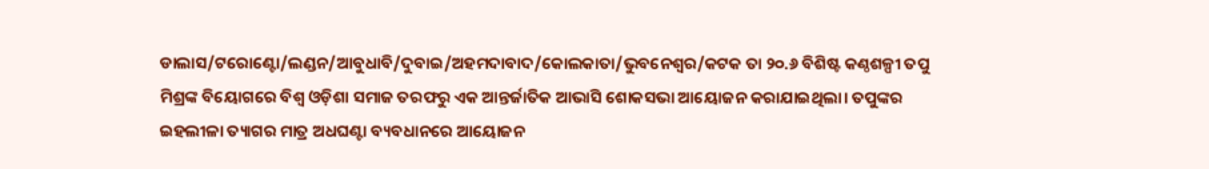ଡାଲାସ/ଟରୋଣ୍ଟୋ/ଲଣ୍ଡନ/ଆବୁଧାବି/ଦୁବାଇ/ଅହମଦାବାଦ/କୋଲକାତା/ଭୁବନେଶ୍ୱର/କଟକ ତା ୨୦.୬ ବିଶିଷ୍ଟ କଣ୍ଠଶଳ୍ପୀ ତପୁ ମିଶ୍ରଙ୍କ ବିୟୋଗରେ ବିଶ୍ଵ ଓଡ଼ିଶା ସମାଜ ତରଫରୁ ଏକ ଆନ୍ତର୍ଜାତିକ ଆଭାସି ଶୋକସଭା ଆୟୋଜନ କରାଯାଇଥିଲା। ତପୁଙ୍କର ଇହଲୀଳା ତ୍ୟାଗର ମାତ୍ର ଅଧଘଣ୍ଟା ବ୍ୟବଧାନରେ ଆୟୋଜନ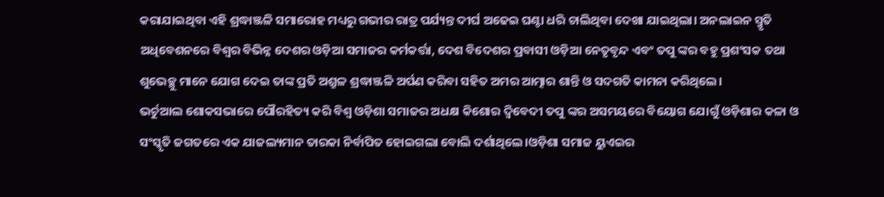କରାଯାଇଥିବା ଏହି ଶ୍ରଦ୍ଧାଞ୍ଜଳି ସମାରୋହ ମଧ୍ୟରୁ ଗଭୀର ରାତ୍ର ପର୍ଯ୍ୟନ୍ତ ଦୀର୍ଘ ଅଢେଇ ଘଣ୍ଟା ଧରି ଚାଲିଥିବା ଦେଖା ଯାଇଥିଲା। ଅନଲାଇନ ସ୍ମୃତି ଅଧିବେଶନରେ ବିଶ୍ୱର ବିଭିନ୍ନ ଦେଶର ଓଡ଼ିଆ ସମାଜର କର୍ମକର୍ତ୍ତା, ଦେଶ ବିଦେଶର ପ୍ରବାସୀ ଓଡ଼ିଆ ନେତୃବୃନ୍ଦ ଏବଂ ତପୁ ଙ୍କର ବହୁ ପ୍ରଶଂସକ ତଥା ଶୁଭେଚ୍ଛୁ ମାନେ ଯୋଗ ଦେଇ ତାଙ୍କ ପ୍ରତି ଅଶ୍ରୁଳ ଶ୍ରଦ୍ଧାଞ୍ଜଳି ଅର୍ପଣ କରିବା ସହିତ ଅମର ଆତ୍ମାର ଶାନ୍ତି ଓ ସଦଗତି କାମନା କରିଥିଲେ।
ଭର୍ଚୁଆଲ ଶୋକସଭାରେ ପୌରହିତ୍ୟ କରି ବିଶ୍ଵ ଓଡ଼ିଶା ସମାଜର ଅଧକ୍ଷ କିଶୋର ଦ୍ଵିବେଦୀ ତପୁ ଙ୍କର ଅସମୟରେ ବିୟୋଗ ଯୋଗୁଁ ଓଡ଼ିଶାର କଳା ଓ ସଂସ୍କୃତି ଜଗତରେ ଏକ ଯାଜଲ୍ୟମାନ ତାରକା ନିର୍ବାପିତ ହୋଇଗଲା ବୋଲି ଦର୍ଶାଥିଲେ।ଓଡ଼ିଶା ସମାଜ ୟୁଏଇର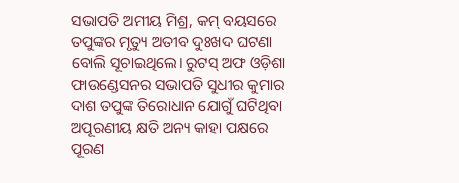ସଭାପତି ଅମୀୟ ମିଶ୍ର, କମ୍ ବୟସରେ ତପୁଙ୍କର ମୃତ୍ୟୁ ଅତୀବ ଦୁଃଖଦ ଘଟଣା ବୋଲି ସୂଚାଇଥିଲେ। ରୁଟସ୍ ଅଫ ଓଡ଼ିଶା ଫାଉଣ୍ଡେସନର ସଭାପତି ସୁଧୀର କୁମାର ଦାଶ ତପୁଙ୍କ ତିରୋଧାନ ଯୋଗୁଁ ଘଟିଥିବା ଅପୂରଣୀୟ କ୍ଷତି ଅନ୍ୟ କାହା ପକ୍ଷରେ ପୂରଣ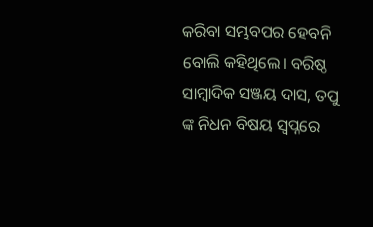କରିବା ସମ୍ଭବପର ହେବନି ବୋଲି କହିଥିଲେ। ବରିଷ୍ଠ ସାମ୍ବାଦିକ ସଞ୍ଜୟ ଦାସ, ତପୁ ଙ୍କ ନିଧନ ବିଷୟ ସ୍ଵପ୍ନରେ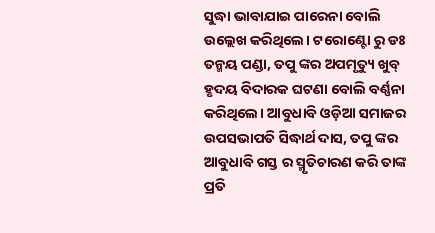ସୁଦ୍ଧା ଭାବାଯାଇ ପାରେନା ବୋଲି ଉଲ୍ଲେଖ କରିଥିଲେ। ଟରୋଣ୍ଟୋ ରୁ ଡଃ ତନ୍ମୟ ପଣ୍ଡା, ତପୁ ଙ୍କର ଅପମୃତ୍ୟୁ ଖୁବ୍ ହୃଦୟ ବିଦାରକ ଘଟଣା ବୋଲି ବର୍ଣ୍ଣନା କରିଥିଲେ। ଆବୁଧାବି ଓଡ଼ିଆ ସମାଜର ଉପସଭାପତି ସିଦ୍ଧାର୍ଥ ଦାସ, ତପୁ ଙ୍କର ଆବୁଧାବି ଗସ୍ତ ର ସ୍ମୃତିଚାରଣ କରି ତାଙ୍କ ପ୍ରତି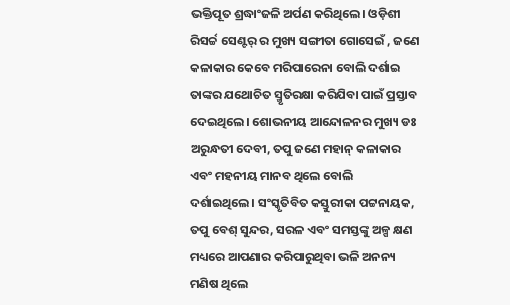ଭକ୍ତିପୂତ ଶ୍ରଦ୍ଧାଂଜଳି ଅର୍ପଣ କରିଥିଲେ। ଓଡ଼ିଶୀ ରିସର୍ଚ୍ଚ ସେଣ୍ଟର୍ ର ମୁଖ୍ୟ ସଙ୍ଗୀତା ଗୋସେଇଁ , ଜଣେ କଳାକାର କେବେ ମରିପାରେନା ବୋଲି ଦର୍ଶାଇ ତାଙ୍କର ଯଥୋଚିତ ସ୍ମୃତିରକ୍ଷା କରିଯିବା ପାଇଁ ପ୍ରସ୍ତାବ ଦେଇଥିଲେ। ଶୋଭନୀୟ ଆନ୍ଦୋଳନର ମୁଖ୍ୟ ଡଃ ଅରୁନ୍ଧତୀ ଦେବୀ, ତପୁ ଜଣେ ମହାନ୍ କଳାକାର ଏବଂ ମହନୀୟ ମାନବ ଥିଲେ ବୋଲି ଦର୍ଶାଇଥିଲେ। ସଂସ୍କୃତିବିତ କସ୍ତୁରୀକା ପଟ୍ଟନାୟକ, ତପୁ ବେଶ୍ ସୁନ୍ଦର, ସରଳ ଏବଂ ସମସ୍ତଙ୍କୁ ଅଳ୍ପ କ୍ଷଣ ମଧ୍ୟରେ ଆପଣାର କରିପାରୁଥିବା ଭଳି ଅନନ୍ୟ ମଣିଷ ଥିଲେ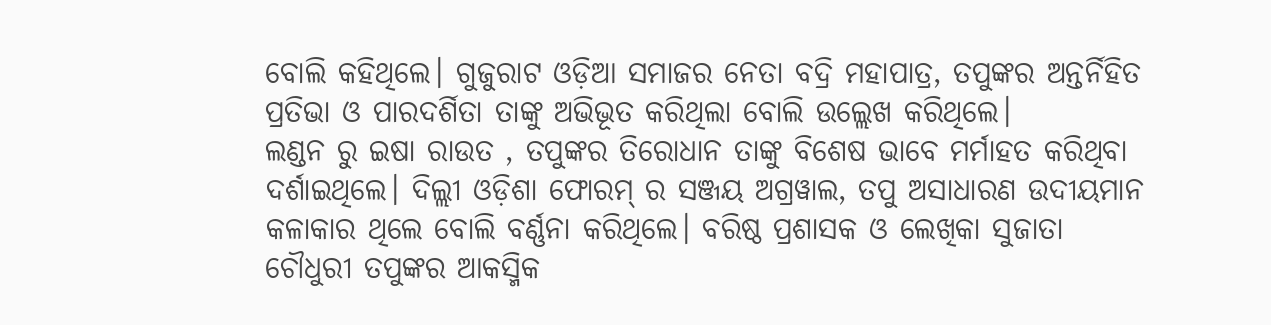ବୋଲି କହିଥିଲେ। ଗୁଜୁରାଟ ଓଡ଼ିଆ ସମାଜର ନେତା ବଦ୍ରି ମହାପାତ୍ର, ତପୁଙ୍କର ଅନ୍ତର୍ନିହିତ ପ୍ରତିଭା ଓ ପାରଦର୍ଶିତା ତାଙ୍କୁ ଅଭିଭୂତ କରିଥିଲା ବୋଲି ଉଲ୍ଲେଖ କରିଥିଲେ।
ଲଣ୍ଡନ ରୁ ଇଷା ରାଉତ , ତପୁଙ୍କର ତିରୋଧାନ ତାଙ୍କୁ ବିଶେଷ ଭାବେ ମର୍ମାହତ କରିଥିବା ଦର୍ଶାଇଥିଲେ। ଦିଲ୍ଲୀ ଓଡ଼ିଶା ଫୋରମ୍ ର ସଞ୍ଜୟ ଅଗ୍ରୱାଲ, ତପୁ ଅସାଧାରଣ ଉଦୀୟମାନ କଳାକାର ଥିଲେ ବୋଲି ବର୍ଣ୍ଣନା କରିଥିଲେ। ବରିଷ୍ଠ ପ୍ରଶାସକ ଓ ଲେଖିକା ସୁଜାତା ଚୌଧୁରୀ ତପୁଙ୍କର ଆକସ୍ମିକ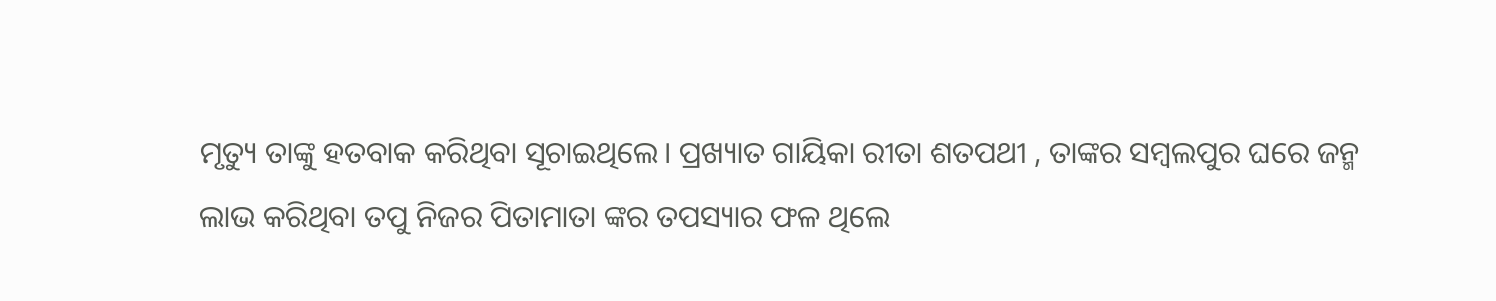ମୃତ୍ୟୁ ତାଙ୍କୁ ହତବାକ କରିଥିବା ସୂଚାଇଥିଲେ। ପ୍ରଖ୍ୟାତ ଗାୟିକା ରୀତା ଶତପଥୀ , ତାଙ୍କର ସମ୍ବଲପୁର ଘରେ ଜନ୍ମ ଲାଭ କରିଥିବା ତପୁ ନିଜର ପିତାମାତା ଙ୍କର ତପସ୍ୟାର ଫଳ ଥିଲେ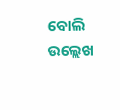ବୋଲି ଉଲ୍ଲେଖ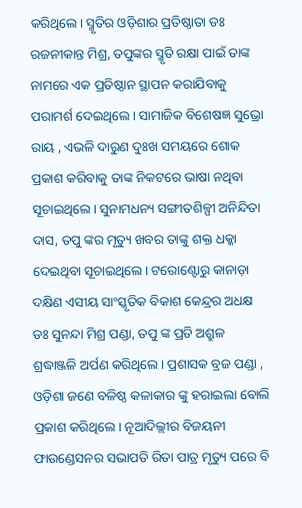କରିଥିଲେ। ସ୍ମୃତିର ଓଡ଼ିଶାର ପ୍ରତିଷ୍ଠାତା ଡଃ ରଜନୀକାନ୍ତ ମିଶ୍ର, ତପୁଙ୍କର ସ୍ମୃତି ରକ୍ଷା ପାଇଁ ତାଙ୍କ ନାମରେ ଏକ ପ୍ରତିଷ୍ଠାନ ସ୍ଥାପନ କରାଯିବାକୁ ପରାମର୍ଶ ଦେଇଥିଲେ। ସାମାଜିକ ବିଶେଷଜ୍ଞ ସୁଭ୍ରୋ ରାୟ , ଏଭଳି ଦାରୁଣ ଦୁଃଖ ସମୟରେ ଶୋକ ପ୍ରକାଶ କରିବାକୁ ତାଙ୍କ ନିକଟରେ ଭାଷା ନଥିବା ସୂଚାଇଥିଲେ। ସୁନାମଧନ୍ୟ ସଙ୍ଗୀତଶିଳ୍ପୀ ଅନିନ୍ଦିତା ଦାସ, ତପୁ ଙ୍କର ମୃତ୍ୟୁ ଖବର ତାଙ୍କୁ ଶକ୍ତ ଧକ୍କା ଦେଇଥିବା ସୂଚାଇଥିଲେ। ଟରୋଣ୍ଟୋରୁ କାନାଡ଼ା ଦକ୍ଷିଣ ଏସୀୟ ସାଂସ୍କୃତିକ ବିକାଶ କେନ୍ଦ୍ରର ଅଧକ୍ଷ ଡଃ ସୁନନ୍ଦା ମିଶ୍ର ପଣ୍ଡା, ତପୁ ଙ୍କ ପ୍ରତି ଅଶ୍ରୁଳ ଶ୍ରଦ୍ଧାଞ୍ଜଳି ଅର୍ପଣ କରିଥିଲେ। ପ୍ରଶାସକ ବ୍ରଜ ପଣ୍ଡା , ଓଡ଼ିଶା ଜଣେ ବଳିଷ୍ଠ କଳାକାର ଙ୍କୁ ହରାଇଲା ବୋଲି ପ୍ରକାଶ କରିଥିଲେ। ନୂଆଦିଲ୍ଲୀର ବିଜୟନୀ ଫାଉଣ୍ଡେସନର ସଭାପତି ରିତା ପାତ୍ର ମୃତ୍ୟୁ ପରେ ବି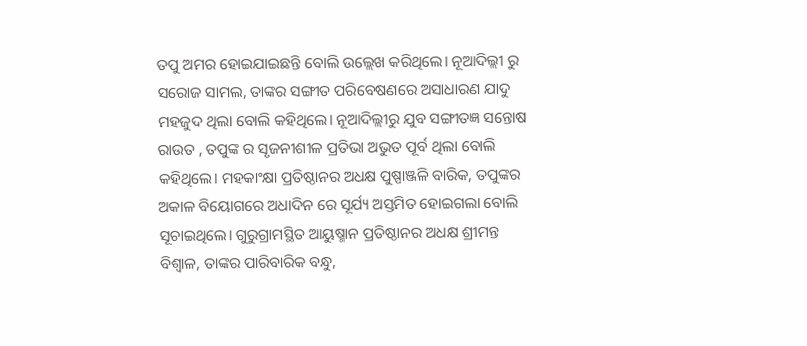ତପୁ ଅମର ହୋଇଯାଇଛନ୍ତି ବୋଲି ଉଲ୍ଲେଖ କରିଥିଲେ। ନୂଆଦିଲ୍ଲୀ ରୁ ସରୋଜ ସାମଲ, ତାଙ୍କର ସଙ୍ଗୀତ ପରିବେଷଣରେ ଅସାଧାରଣ ଯାଦୁ ମହଜୁଦ ଥିଲା ବୋଲି କହିଥିଲେ। ନୂଆଦିଲ୍ଲୀରୁ ଯୁବ ସଙ୍ଗୀତଜ୍ଞ ସନ୍ତୋଷ ରାଉତ , ତପୁଙ୍କ ର ସୃଜନୀଶୀଳ ପ୍ରତିଭା ଅଭୁତ ପୂର୍ବ ଥିଲା ବୋଲି କହିଥିଲେ। ମହକାଂକ୍ଷା ପ୍ରତିଷ୍ଠାନର ଅଧକ୍ଷ ପୁଷ୍ପାଞ୍ଜଳି ବାରିକ, ତପୁଙ୍କର ଅକାଳ ବିୟୋଗରେ ଅଧାଦିନ ରେ ସୂର୍ଯ୍ୟ ଅସ୍ତମିତ ହୋଇଗଲା ବୋଲି ସୂଚାଇଥିଲେ। ଗୁରୁଗ୍ରାମସ୍ଥିତ ଆୟୁଷ୍ମାନ ପ୍ରତିଷ୍ଠାନର ଅଧକ୍ଷ ଶ୍ରୀମନ୍ତ ବିଶ୍ଵାଳ, ତାଙ୍କର ପାରିବାରିକ ବନ୍ଧୁ,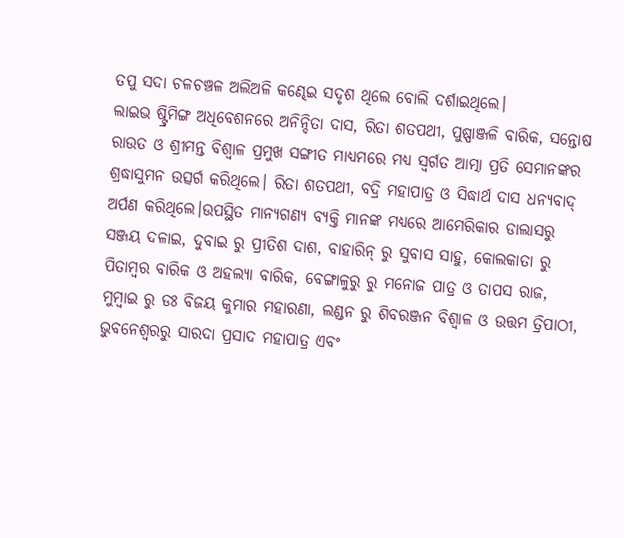ତପୁ ସଦା ଚଳଚଞ୍ଚଳ ଅଲିଅଳି କଣ୍ଢେଇ ସଦୃଶ ଥିଲେ ବୋଲି ଦର୍ଶାଇଥିଲେ।
ଲାଇଭ ଷ୍ଟ୍ରିମିଙ୍ଗ ଅଧିବେଶନରେ ଅନିନ୍ଦିତା ଦାସ, ରିତା ଶତପଥୀ, ପୁଷ୍ପାଞ୍ଜଳି ବାରିକ, ସନ୍ତୋଷ ରାଉତ ଓ ଶ୍ରୀମନ୍ତ ବିଶ୍ଵାଳ ପ୍ରମୁଖ ସଙ୍ଗୀତ ମାଧ୍ୟମରେ ମଧ୍ୟ ସ୍ବର୍ଗତ ଆତ୍ମା ପ୍ରତି ସେମାନଙ୍କର ଶ୍ରଦ୍ଧାସୁମନ ଉତ୍ସର୍ଗ କରିଥିଲେ। ରିତା ଶତପଥୀ, ବଦ୍ରି ମହାପାତ୍ର ଓ ସିଦ୍ଧାର୍ଥ ଦାସ ଧନ୍ୟବାଦ୍ ଅର୍ପଣ କରିଥିଲେ।ଉପସ୍ଥିତ ମାନ୍ୟଗଣ୍ୟ ବ୍ୟକ୍ତି ମାନଙ୍କ ମଧ୍ୟରେ ଆମେରିକାର ଡାଲାସରୁ ସଞ୍ଜୟ ଦଳାଇ, ଦୁବାଇ ରୁ ପ୍ରୀତିଶ ଦାଶ, ବାହାରିନ୍ ରୁ ସୁବାସ ସାହୁ, କୋଲକାତା ରୁ ପିତାମ୍ବର ବାରିକ ଓ ଅହଲ୍ୟା ବାରିକ, ବେଙ୍ଗାଳୁରୁ ରୁ ମନୋଜ ପାତ୍ର ଓ ତାପସ ରାଜ, ମୁମ୍ବାଇ ରୁ ଡଃ ବିଜୟ କୁମାର ମହାରଣା, ଲଣ୍ଡନ ରୁ ଶିବରଞ୍ଜନ ବିଶ୍ଵାଳ ଓ ଉତ୍ତମ ତ୍ରିପାଠୀ, ଭୁବନେଶ୍ୱରରୁ ସାରଦା ପ୍ରସାଦ ମହାପାତ୍ର ଏବଂ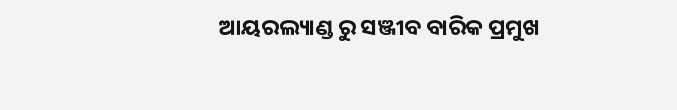ଆୟରଲ୍ୟାଣ୍ଡ ରୁ ସଞ୍ଜୀବ ବାରିକ ପ୍ରମୁଖ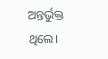ଅନ୍ତର୍ଭୁକ୍ତ ଥିଲେ।